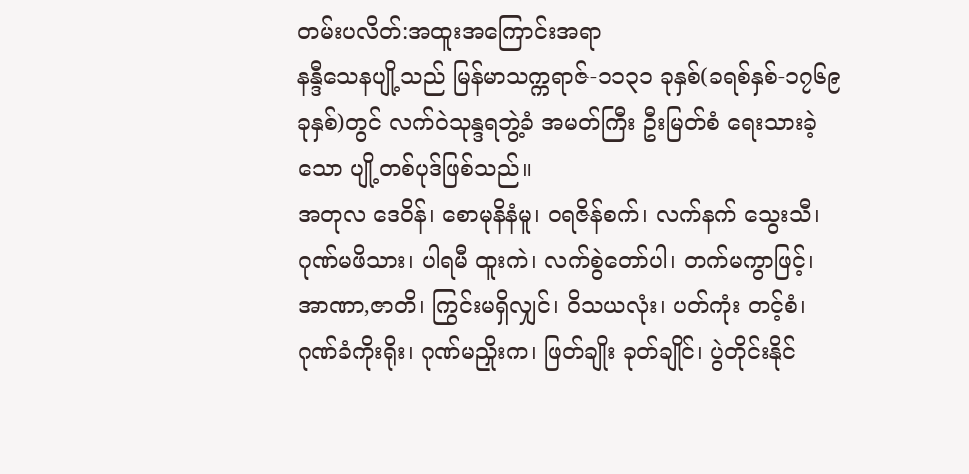တမ်းပလိတ်:အထူးအကြောင်းအရာ
နန္ဒီသေနပျို့သည် မြန်မာသက္ကရာဇ်-၁၁၃၁ ခုနှစ်(ခရစ်နှစ်-၁၇၆၉ ခုနှစ်)တွင် လက်ဝဲသုန္ဒရဘွဲ့ခံ အမတ်ကြီး ဦးမြတ်စံ ရေးသားခဲ့သော ပျို့တစ်ပုဒ်ဖြစ်သည်။
အတုလ ဒေဝိန်၊ စောမုနိနံမူ၊ ဝရဇိန်စက်၊ လက်နက် သွေးသီ၊ ဂုဏ်မဖိသား၊ ပါရမီ ထူးကဲ၊ လက်စွဲတော်ပါ၊ တက်မကွာဖြင့်၊ အာဏာ,ဇာတိ၊ ကြွင်းမရှိလျှင်၊ ဝိသယလုံး၊ ပတ်ကုံး တင့်စံ၊ ဂုဏ်ခံကိုးရိုး၊ ဂုဏ်မညှိုးက၊ ဖြတ်ချိုး ခုတ်ချိုင်၊ ပွဲတိုင်းနိုင်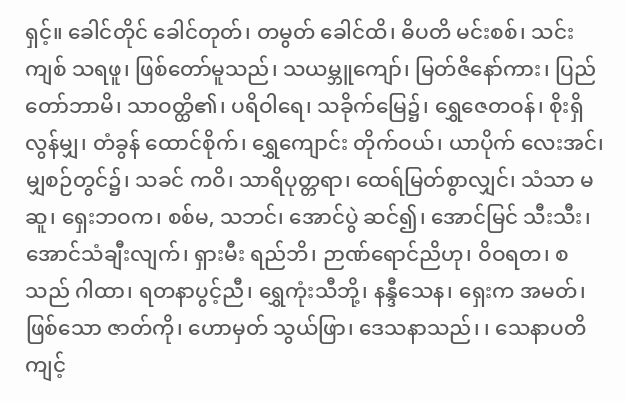ရှင့်။ ခေါင်တိုင် ခေါင်တုတ်၊ တမွတ် ခေါင်ထိ၊ ဓိပတိ မင်းစစ်၊ သင်းကျစ် သရဖူ၊ ဖြစ်တော်မူသည်၊ သယမ္ဘူကျော်၊ မြတ်ဇိနော်ကား၊ ပြည်တော်ဘာမိ၊ သာဝတ္ထိ၏၊ ပရိဝါရေ၊ သခိုက်မြေ၌၊ ရွှေဇေတဝန်၊ စိုးရှိလွန်မျှ၊ တံခွန် ထောင်စိုက်၊ ရွှေကျောင်း တိုက်ဝယ်၊ ယာပိုက် လေးအင်၊ မျှစဉ်တွင်၌၊ သခင် ကဝိ၊ သာရိပုတ္တရာ၊ ထေရ်မြတ်စွာလျှင်၊ သံသာ မဆူ၊ ရှေးဘဝက၊ စစ်မ, သဘင်၊ အောင်ပွဲ ဆင်၍၊ အောင်မြင် သီးသီး၊ အောင်သံချီးလျက်၊ ရှားမီး ရည်ဘိ၊ ဉာဏ်ရောင်ညိဟု၊ ဝိဝရတ၊ စသည် ဂါထာ၊ ရတနာပွင့်ညီ၊ ရွှေကုံးသီဘို့၊ နန္ဒီသေန၊ ရှေးက အမတ်၊ ဖြစ်သော ဇာတ်ကို၊ ဟောမှတ် သွယ်ဖြာ၊ ဒေသနာသည်၊ ၊ သေနာပတိ ကျင့်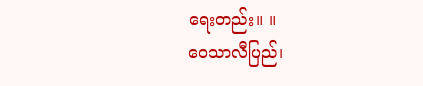ရေးတည်း။ ။
ဝေသာလီပြည်၊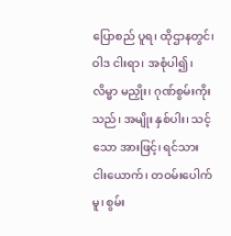ပြောစည် ပူရ၊ ထိုဌာနတွင်၊ ဝါဒ ငါးရာ၊ အစုံပါ၍၊ လိမ္မာ မညှိုး၊ ဂုဏ်စွမ်းကိုးသည်၊ အမျိုး နှစ်ပါး၊ သင့်သော အားဖြင့်၊ ရင်သား ငါးယောက်၊ တဝမ်းပေါက်မူ၊ စွမ်း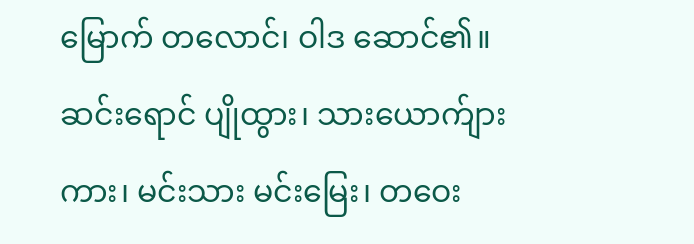မြောက် တလောင်၊ ဝါဒ ဆောင်၏။ ဆင်းရောင် ပျိုထွား၊ သားယောက်ျားကား၊ မင်းသား မင်းမြေး၊ တဝေး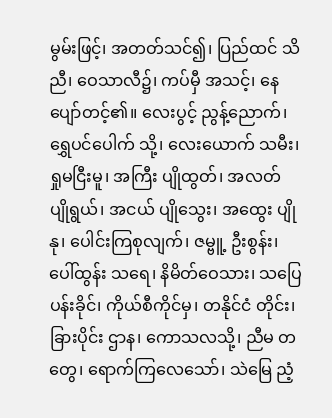မွမ်းဖြင့်၊ အတတ်သင်၍၊ ပြည်ထင် သိညီ၊ ဝေသာလီ၌၊ ကပ်မှီ အသင့်၊ နေပျော်တင့်၏။ လေးပွင့် ညွန့်ညောက်၊ ရွှေပင်ပေါက် သို့၊ လေးယောက် သမီး၊ ရှုမငြီးမူ၊ အကြီး ပျိုထွတ်၊ အလတ် ပျိုရွယ်၊ အငယ် ပျိုသွေး၊ အထွေး ပျိုနု၊ ပေါင်းကြစုလျက်၊ ဇမ္ဗူ့ ဦးစွန်း၊ ပေါ်ထွန်း သရေ၊ နိမိတ်ဝေသား၊ သပြေ ပန်းခိုင်၊ ကိုယ်စီကိုင်မှ၊ တနိုင်ငံ တိုင်း၊ ခြားပိုင်း ဌာန၊ ကောသလသို့၊ ညီမ တတွေ၊ ရောက်ကြလေသော်၊ သဲမြေ ညံ့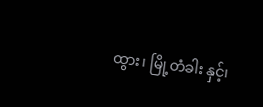ထွား၊ မြို့တံခါး နှင့်၊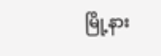မြို့နား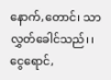နောက်,တောင်၊ သာလွှတ်ခေါင်သည်၊ ၊ ငွေရောင်,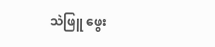သဲဖြူ ဖွေး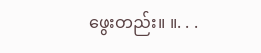ဖွေးတည်း။ ။. . .